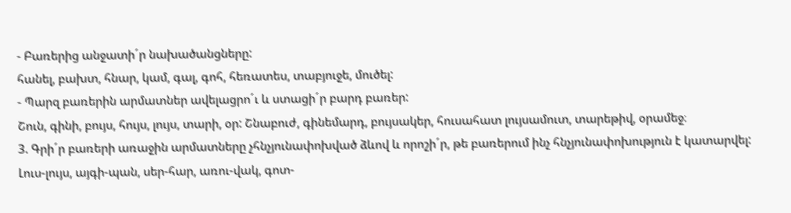- Բառերից անջատի´ր նախածանցները:
հանել, բախտ, հնար, կամ, գալ, գոհ, հեռատես, տաբյուջե, մուծել:
- Պարզ բառերին արմատներ ավելացրո´ւ և ստացի´ր բարդ բառեր:
Շուն, գինի, բույս, հույս, լույս, տարի, օր: Շնաբուժ, գինեմարդ, բույսակեր, հուսահատ լույսամուտ, տարեթիվ, օրամեջ։
3. Գրի´ր բառերի առաջին արմատները չհնչյունափոխված ձևով և որոշի´ր, թե բառերում ինչ հնչյունափոխություն է կատարվել: Լուս-լույս, այգի-պան, սեր-հար, առու-վակ, գոտ-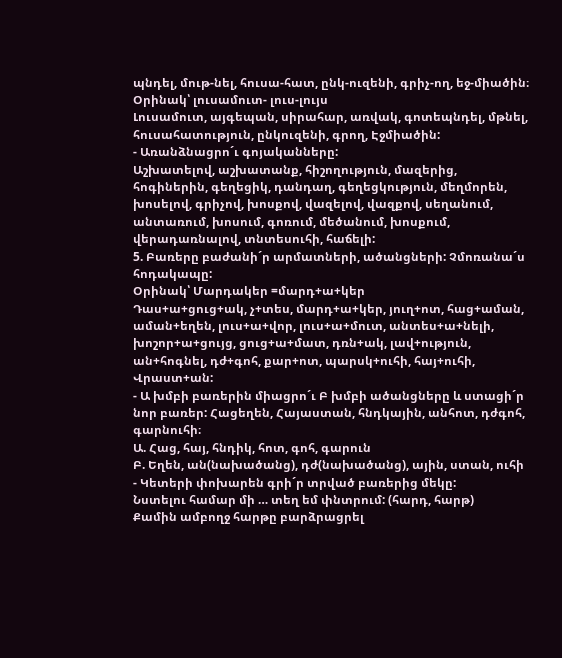պնդել, մութ-նել, հուսա-հատ, ընկ-ուզենի, գրիչ-ող, եջ-միածին։
Օրինակ՝ լուսամուտ- լուս-լույս
Լուսամուտ, այգեպան, սիրահար, առվակ, գոտեպնդել, մթնել, հուսահատություն, ընկուզենի, գրող, Էջմիածին:
- Առանձնացրո´ւ գոյականները:
Աշխատելով, աշխատանք, հիշողություն, մազերից, հոգիներին, գեղեցիկ, դանդաղ, գեղեցկություն, մեղմորեն, խոսելով, գրիչով, խոսքով, վազելով, վազքով, սեղանում, անտառում, խոսում, գոռում, մեծանում, խոսքում, վերադառնալով, տնտեսուհի, հաճելի:
5. Բառերը բաժանի´ր արմատների, ածանցների: Չմոռանա´ս հոդակապը:
Օրինակ՝ Մարդակեր =մարդ+ա+կեր
Դաս+ա+ցուց+ակ, չ+տես, մարդ+ա+կեր, յուղ+ոտ, հաց+աման, աման+եղեն, լուս+ա+վոր, լուս+ա+մուտ, անտես+ա+նելի, խոշոր+ա+ցույց, ցուց+ա+մատ, դռն+ակ, լավ+ություն, ան+հոգնել, դժ+գոհ, քար+ոտ, պարսկ+ուհի, հայ+ուհի, Վրաստ+ան:
- Ա խմբի բառերին միացրո´ւ Բ խմբի ածանցները և ստացի´ր նոր բառեր: Հացեղեն, Հայաստան, հնդկային, անհոտ, դժգոհ, գարնուհի։
Ա. Հաց, հայ, հնդիկ, հոտ, գոհ, գարուն
Բ. Եղեն, ան(նախածանց), դժ(նախածանց), ային, ստան, ուհի
- Կետերի փոխարեն գրի´ր տրված բառերից մեկը:
Նստելու համար մի … տեղ եմ փնտրում: (հարդ, հարթ)
Քամին ամբողջ հարթը բարձրացրել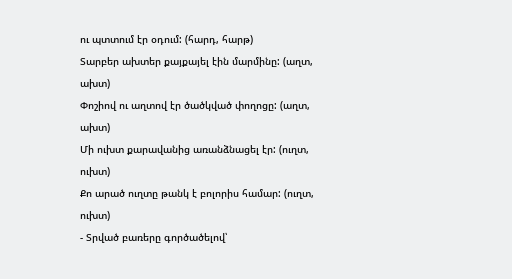ու պտտում էր օդում: (հարդ, հարթ)
Տարբեր ախտեր քայքայել էին մարմինը: (աղտ, ախտ)
Փոշիով ու աղտով էր ծածկված փողոցը: (աղտ, ախտ)
Մի ուխտ քարավանից առանձնացել էր: (ուղտ, ուխտ)
Քո արած ուղտը թանկ է բոլորիս համար: (ուղտ, ուխտ)
- Տրված բառերը գործածելով՝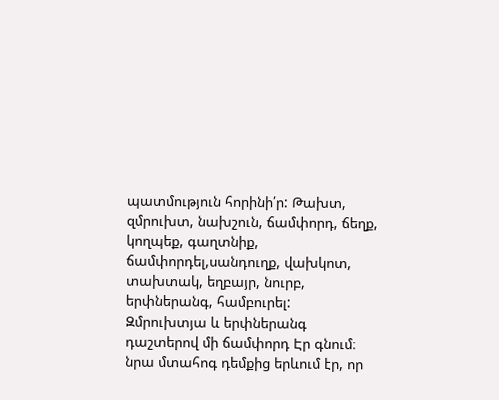պատմություն հորինի՛ր: Թախտ, զմրուխտ, նախշուն, ճամփորդ, ճեղք, կողպեք, գաղտնիք, ճամփորդել,սանդուղք, վախկոտ, տախտակ, եղբայր, նուրբ, երփներանգ, համբուրել:
Զմրուխտյա և երփներանգ դաշտերով մի ճամփորդ Էր գնում։ նրա մտահոգ դեմքից երևում էր, որ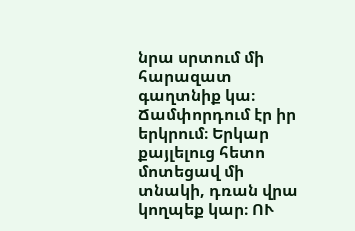նրա սրտում մի հարազատ գաղտնիք կա։ Ճամփորդում էր իր երկրում։ Երկար քայլելուց հետո մոտեցավ մի տնակի, դռան վրա կողպեք կար։ ՈՒ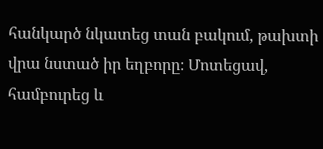հանկարծ նկատեց տան բակում, թախտի վրա նստած իր եղբորը։ Մոտեցավ, համբուրեց և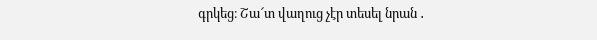գրկեց։ Շա՜տ վաղուց չէր տեսել նրան ․